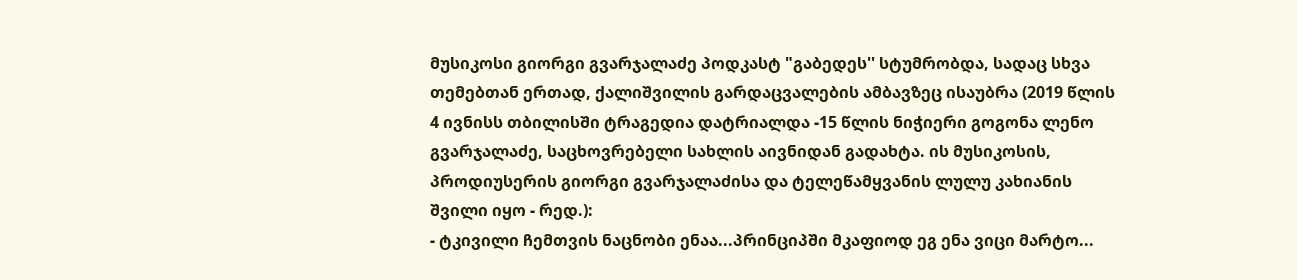მუსიკოსი გიორგი გვარჯალაძე პოდკასტ "გაბედეს'' სტუმრობდა, სადაც სხვა თემებთან ერთად, ქალიშვილის გარდაცვალების ამბავზეც ისაუბრა (2019 წლის 4 ივნისს თბილისში ტრაგედია დატრიალდა -15 წლის ნიჭიერი გოგონა ლენო გვარჯალაძე, საცხოვრებელი სახლის აივნიდან გადახტა. ის მუსიკოსის, პროდიუსერის გიორგი გვარჯალაძისა და ტელეწამყვანის ლულუ კახიანის შვილი იყო - რედ.):
- ტკივილი ჩემთვის ნაცნობი ენაა...პრინციპში მკაფიოდ ეგ ენა ვიცი მარტო...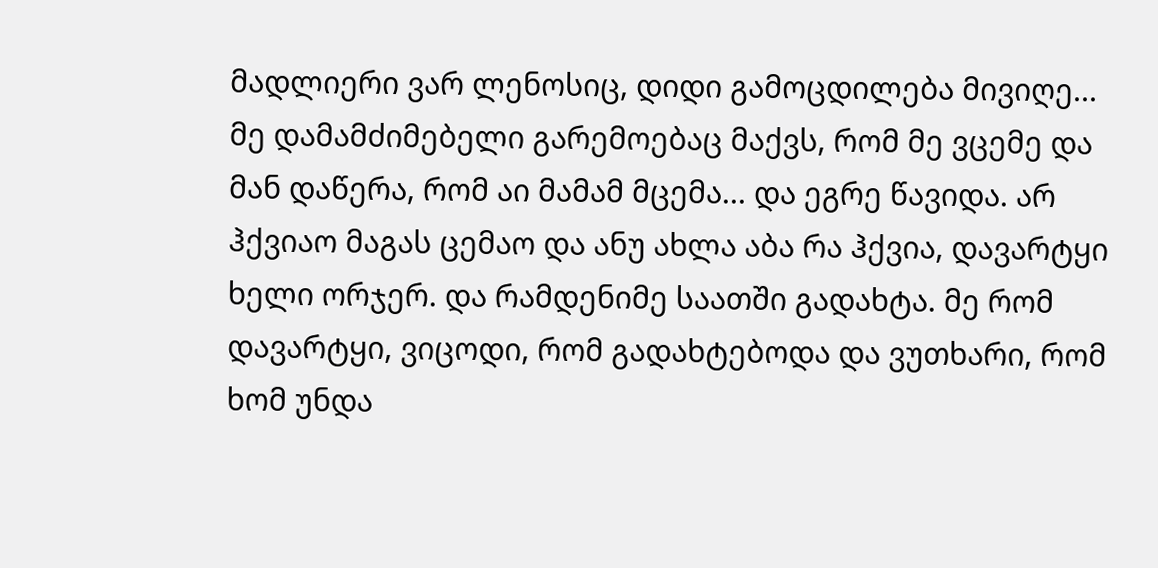მადლიერი ვარ ლენოსიც, დიდი გამოცდილება მივიღე...
მე დამამძიმებელი გარემოებაც მაქვს, რომ მე ვცემე და მან დაწერა, რომ აი მამამ მცემა... და ეგრე წავიდა. არ ჰქვიაო მაგას ცემაო და ანუ ახლა აბა რა ჰქვია, დავარტყი ხელი ორჯერ. და რამდენიმე საათში გადახტა. მე რომ დავარტყი, ვიცოდი, რომ გადახტებოდა და ვუთხარი, რომ ხომ უნდა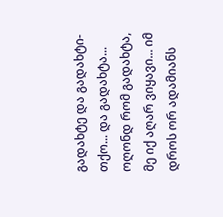გადახტე და გადახტი-თქო... და გადახტა... ოღონდ რომ გადახტა, მე იქ აღარ ვიყავი... იმ დროს ორ ადამიანს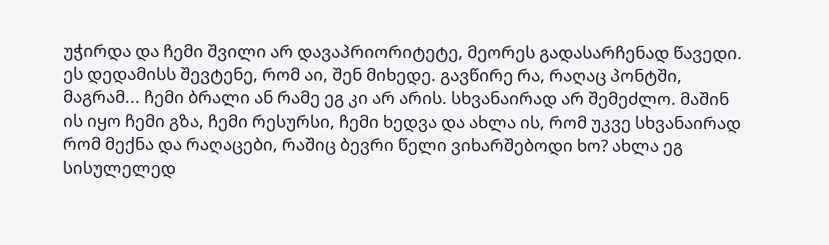უჭირდა და ჩემი შვილი არ დავაპრიორიტეტე, მეორეს გადასარჩენად წავედი. ეს დედამისს შევტენე, რომ აი, შენ მიხედე. გავწირე რა, რაღაც პონტში, მაგრამ... ჩემი ბრალი ან რამე ეგ კი არ არის. სხვანაირად არ შემეძლო. მაშინ ის იყო ჩემი გზა, ჩემი რესურსი, ჩემი ხედვა და ახლა ის, რომ უკვე სხვანაირად რომ მექნა და რაღაცები, რაშიც ბევრი წელი ვიხარშებოდი ხო? ახლა ეგ სისულელედ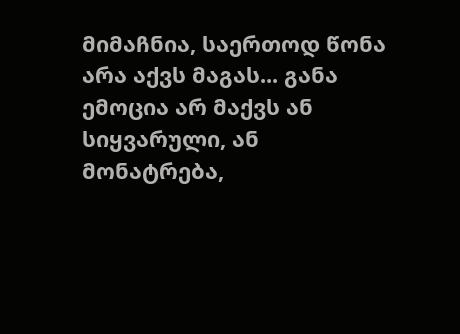მიმაჩნია, საერთოდ წონა არა აქვს მაგას... განა ემოცია არ მაქვს ან სიყვარული, ან მონატრება,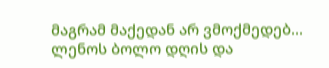მაგრამ მაქედან არ ვმოქმედებ...
ლენოს ბოლო დღის და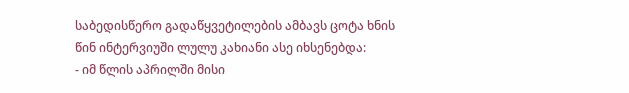საბედისწერო გადაწყვეტილების ამბავს ცოტა ხნის წინ ინტერვიუში ლულუ კახიანი ასე იხსენებდა:
- იმ წლის აპრილში მისი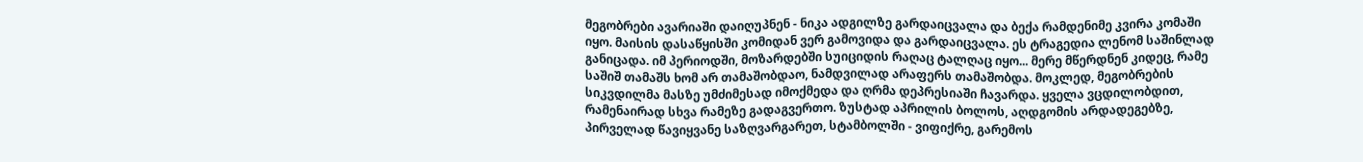მეგობრები ავარიაში დაიღუპნენ - ნიკა ადგილზე გარდაიცვალა და ბექა რამდენიმე კვირა კომაში იყო. მაისის დასაწყისში კომიდან ვერ გამოვიდა და გარდაიცვალა. ეს ტრაგედია ლენომ საშინლად განიცადა. იმ პერიოდში, მოზარდებში სუიციდის რაღაც ტალღაც იყო... მერე მწერდნენ კიდეც, რამე საშიშ თამაშს ხომ არ თამაშობდაო, ნამდვილად არაფერს თამაშობდა. მოკლედ, მეგობრების სიკვდილმა მასზე უმძიმესად იმოქმედა და ღრმა დეპრესიაში ჩავარდა. ყველა ვცდილობდით, რამენაირად სხვა რამეზე გადაგვერთო. ზუსტად აპრილის ბოლოს, აღდგომის არდადეგებზე, პირველად წავიყვანე საზღვარგარეთ, სტამბოლში - ვიფიქრე, გარემოს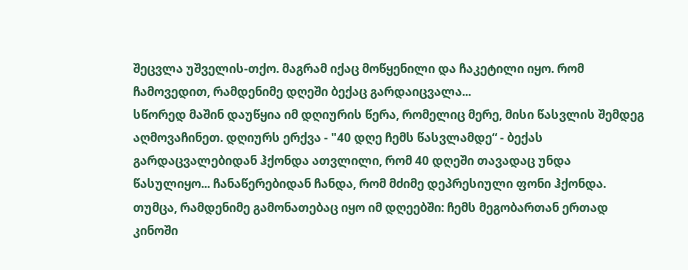შეცვლა უშველის-თქო. მაგრამ იქაც მოწყენილი და ჩაკეტილი იყო. რომ ჩამოვედით, რამდენიმე დღეში ბექაც გარდაიცვალა...
სწორედ მაშინ დაუწყია იმ დღიურის წერა, რომელიც მერე, მისი წასვლის შემდეგ აღმოვაჩინეთ. დღიურს ერქვა - "40 დღე ჩემს წასვლამდე“ - ბექას გარდაცვალებიდან ჰქონდა ათვლილი, რომ 40 დღეში თავადაც უნდა წასულიყო... ჩანაწერებიდან ჩანდა, რომ მძიმე დეპრესიული ფონი ჰქონდა. თუმცა, რამდენიმე გამონათებაც იყო იმ დღეებში: ჩემს მეგობართან ერთად კინოში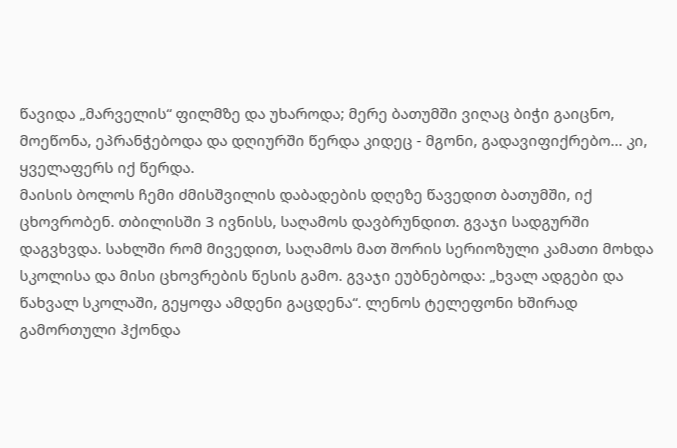წავიდა „მარველის“ ფილმზე და უხაროდა; მერე ბათუმში ვიღაც ბიჭი გაიცნო, მოეწონა, ეპრანჭებოდა და დღიურში წერდა კიდეც - მგონი, გადავიფიქრებო... კი, ყველაფერს იქ წერდა.
მაისის ბოლოს ჩემი ძმისშვილის დაბადების დღეზე წავედით ბათუმში, იქ ცხოვრობენ. თბილისში 3 ივნისს, საღამოს დავბრუნდით. გვაჯი სადგურში დაგვხვდა. სახლში რომ მივედით, საღამოს მათ შორის სერიოზული კამათი მოხდა სკოლისა და მისი ცხოვრების წესის გამო. გვაჯი ეუბნებოდა: „ხვალ ადგები და წახვალ სკოლაში, გეყოფა ამდენი გაცდენა“. ლენოს ტელეფონი ხშირად გამორთული ჰქონდა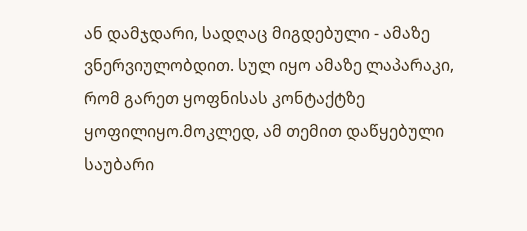ან დამჯდარი, სადღაც მიგდებული - ამაზე ვნერვიულობდით. სულ იყო ამაზე ლაპარაკი, რომ გარეთ ყოფნისას კონტაქტზე ყოფილიყო.მოკლედ, ამ თემით დაწყებული საუბარი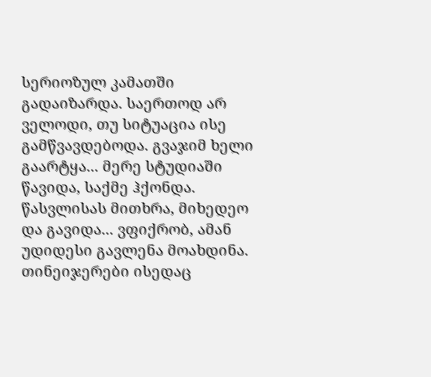სერიოზულ კამათში გადაიზარდა. საერთოდ არ ველოდი, თუ სიტუაცია ისე გამწვავდებოდა. გვაჯიმ ხელი გაარტყა... მერე სტუდიაში წავიდა, საქმე ჰქონდა. წასვლისას მითხრა, მიხედეო და გავიდა... ვფიქრობ, ამან უდიდესი გავლენა მოახდინა.
თინეიჯერები ისედაც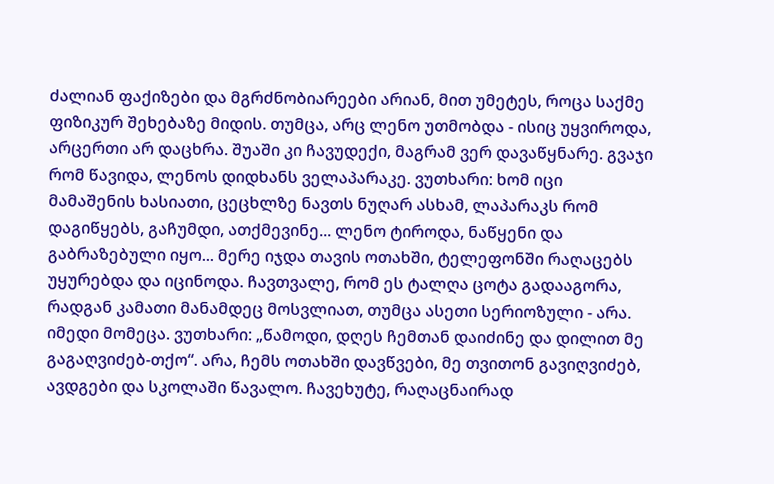ძალიან ფაქიზები და მგრძნობიარეები არიან, მით უმეტეს, როცა საქმე ფიზიკურ შეხებაზე მიდის. თუმცა, არც ლენო უთმობდა - ისიც უყვიროდა, არცერთი არ დაცხრა. შუაში კი ჩავუდექი, მაგრამ ვერ დავაწყნარე. გვაჯი რომ წავიდა, ლენოს დიდხანს ველაპარაკე. ვუთხარი: ხომ იცი მამაშენის ხასიათი, ცეცხლზე ნავთს ნუღარ ასხამ, ლაპარაკს რომ დაგიწყებს, გაჩუმდი, ათქმევინე... ლენო ტიროდა, ნაწყენი და გაბრაზებული იყო... მერე იჯდა თავის ოთახში, ტელეფონში რაღაცებს უყურებდა და იცინოდა. ჩავთვალე, რომ ეს ტალღა ცოტა გადააგორა, რადგან კამათი მანამდეც მოსვლიათ, თუმცა ასეთი სერიოზული - არა. იმედი მომეცა. ვუთხარი: „წამოდი, დღეს ჩემთან დაიძინე და დილით მე გაგაღვიძებ-თქო“. არა, ჩემს ოთახში დავწვები, მე თვითონ გავიღვიძებ, ავდგები და სკოლაში წავალო. ჩავეხუტე, რაღაცნაირად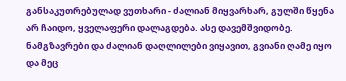განსაკუთრებულად ვუთხარი - ძალიან მიყვარხარ, გულში წყენა არ ჩაიდო, ყველაფერი დალაგდება. ასე დავემშვიდობე. ნამგზავრები და ძალიან დაღლილები ვიყავით, გვიანი ღამე იყო და მეც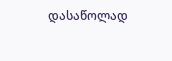დასაწოლად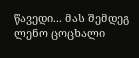წავედი... მას შემდეგ ლენო ცოცხალი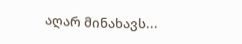აღარ მინახავს...